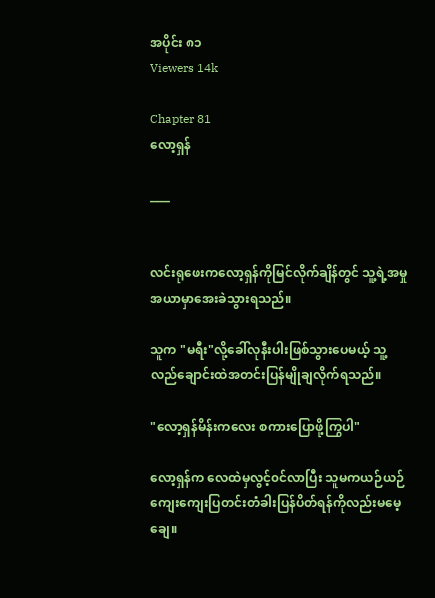အပိုင်း ၈၁
Viewers 14k

Chapter 81
လော့ရှန်

____


လင်းရုဖေးကလော့ရှန်ကိုမြင်လိုက်ချိန်တွင် သူ့ရဲ့အမှုအယာမှာအေးခဲသွားရသည်။

သူက "မရီး"လို့ခေါ်လုနီးပါးဖြစ်သွားပေမယ့် သူ့လည်ချောင်းထဲအတင်းပြန်မျိုချလိုက်ရသည်။

"လော့ရှန်မိန်းကလေး စကားပြောဖို့ကြွပါ"

လော့ရှန်က လေထဲမှလွင့်၀င်လာပြီး သူမကယဉ်ယဉ်ကျေးကျေးပြတင်းတံခါးပြန်ပိတ်ရန်ကိုလည်းမမေ့ချေ။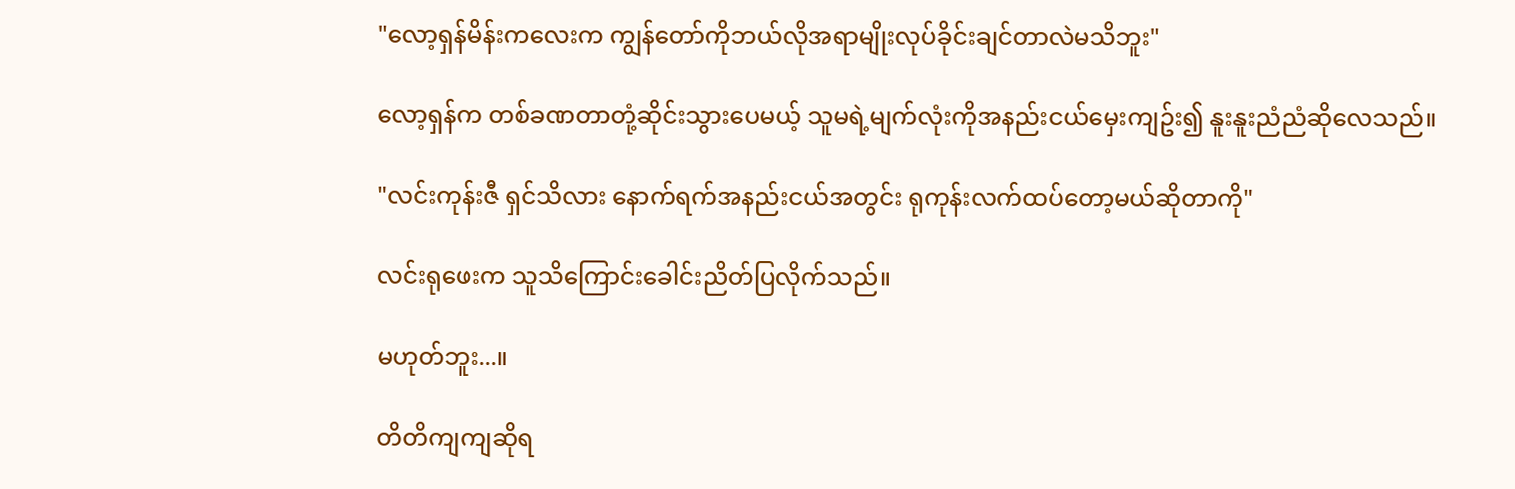"လော့ရှန်မိန်းကလေးက ကျွန်တော်ကိုဘယ်လိုအရာမျိုးလုပ်ခိုင်းချင်တာလဲမသိဘူး"

လော့ရှန်က တစ်ခဏတာတုံ့ဆိုင်းသွားပေမယ့် သူမရဲ့မျက်လုံးကိုအနည်းငယ်မှေးကျဥ်း၍ နူးနူးညံညံဆိုလေသည်။

"လင်းကုန်းဇီ ရှင်သိလား နောက်ရက်အနည်းငယ်အတွင်း ရုကုန်းလက်ထပ်တော့မယ်ဆိုတာကို"

လင်းရုဖေးက သူသိကြောင်းခေါင်းညိတ်ပြလိုက်သည်။

မဟုတ်ဘူး...။

တိတိကျကျဆိုရ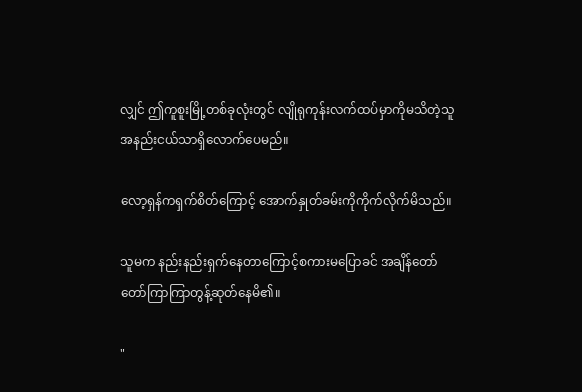လျှင် ဤကူစူးမြို့တစ်ခုလုံးတွင် လျိုရုကုန်းလက်ထပ်မှာကိုမသိတဲ့သူအနည်းငယ်သာရှိလောက်ပေမည်။

လော့ရှန်ကရှက်စိတ်ကြောင့် အောက်နှုတ်ခမ်းကိုကိုက်လိုက်မိသည်။

သူမက နည်းနည်းရှက်နေတာကြောင့်စကား‌မပြောခင် အချိန်တော်တော်ကြာကြာတွန့်ဆုတ်နေမိ၏။

"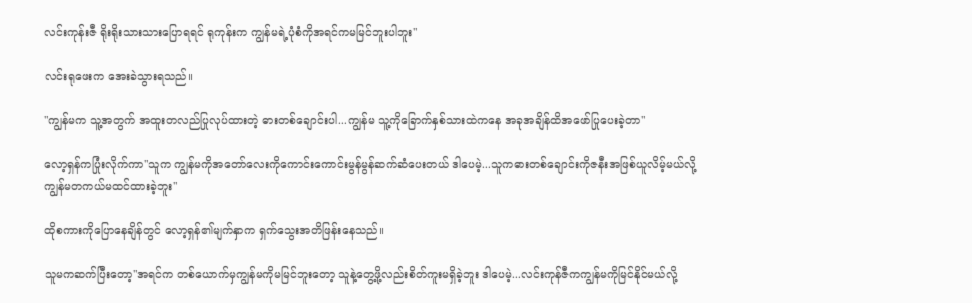လင်းကုန်းဇီ ရိုးရိုးသားသားပြောရရင် ရုကုန်းက ကျွန်မရဲ့ပုံစံကိုအရင်ကမမြင်ဘူးပါဘူး"

လင်းရုဖေးက အေးခဲသွားရသည်။

"ကျွန်မက သူ့အတွက် အထူးတလည်ပြုလုပ်ထားတဲ့ ဓားတစ်ချောင်းပါ...ကျွန်မ သူ့ကိုခြောက်နှစ်သားထဲကနေ အခုအချိန်ထိအဖော်ပြုပေးခဲ့တာ"

လော့ရှန်ကပြုံးလိုက်ကာ"သူက ကျွန်မကိုအတော်လေးကိုကောင်းကောင်းမွန်မွန်ဆက်ဆံပေးတယ် ဒါပေမဲ့...သူကဓားတစ်ချောင်းကိုဇနီးအဖြစ်ယူလိမ့်မယ်လို့ ကျွန်မတကယ်မထင်ထားခဲ့ဘူး"

ထိုစကားကိုပြောနေချိန်တွင် လော့ရှန်၏မျက်နှာက ရှက်သွေး‌အတိဖြန်းနေသည်။

သူမကဆက်ပြီးတော့"အရင်က တစ်ယောက်မှကျွန်မကိုမမြင်ဘူးတော့ သူနဲ့တွေ့ဖို့လည်းစိတ်ကူးမရှိခဲ့ဘူး ဒါပေမဲ့...လင်းကုန်ဇီကကျွန်မကိုမြင်နိုင်မယ်လို့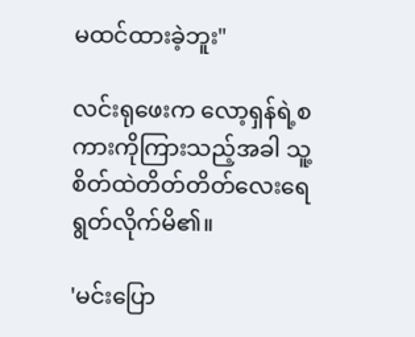မထင်ထားခဲ့ဘူး"

လင်းရုဖေးက လော့ရှန်ရဲ့စကားကိုကြားသည့်အခါ သူ့စိတ်ထဲတိတ်တိတ်လေးရေရွတ်လိုက်မိ၏။

'မင်းပြော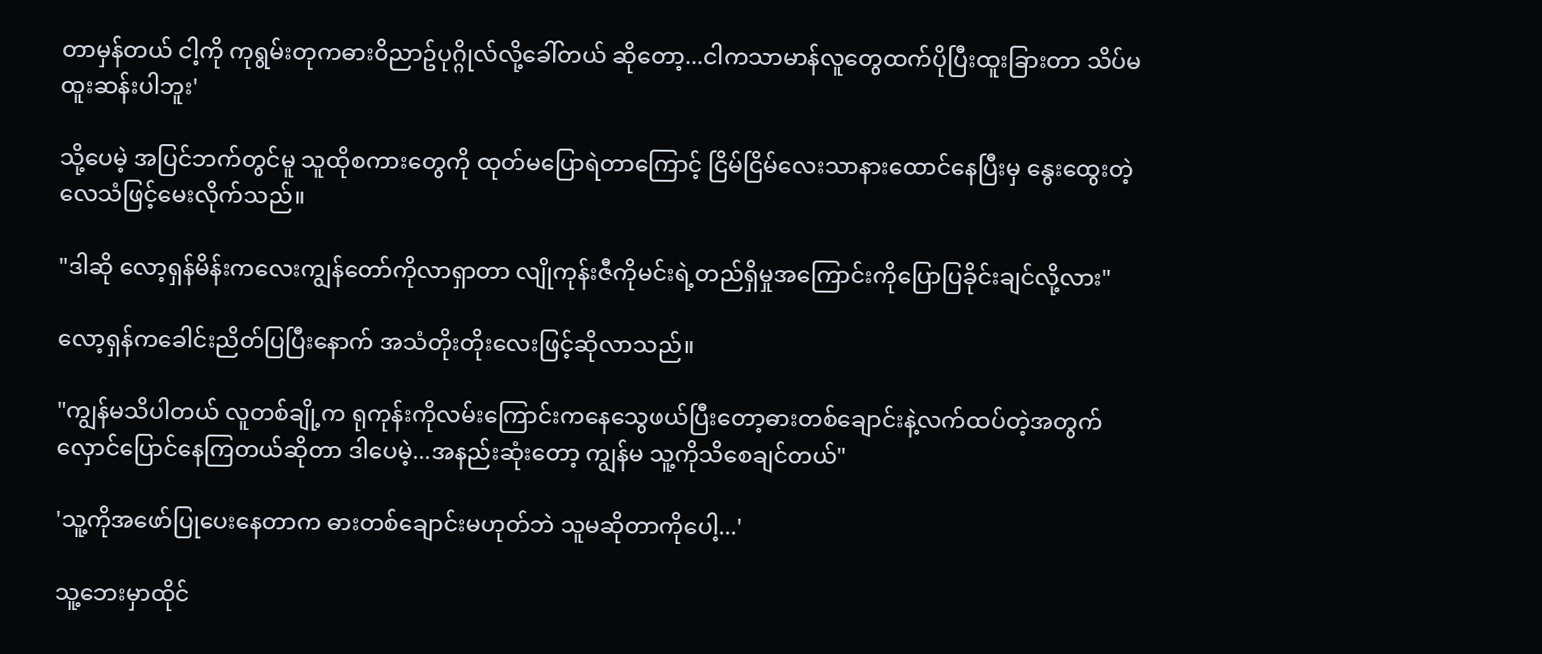တာမှန်တယ် ငါ့ကို ကုရွမ်းတုကဓား၀ိညာဥ်ပုဂ္ဂိုလ်လို့ခေါ်တယ် ဆိုတော့...ငါကသာမာန်လူတွေထက်ပိုပြီးထူးခြားတာ သိပ်မထူးဆန်းပါဘူး'

သို့ပေမဲ့ အပြင်ဘက်တွင်မူ သူထိုစကားတွေကို ထုတ်မပြောရဲတာကြောင့် ငြိမ်ငြိမ်လေးသာနားထောင်နေပြီးမှ နွေးထွေးတဲ့လေသံဖြင့်မေးလိုက်သည်။

"ဒါဆို လော့ရှန်မိန်းကလေးကျွန်တော်ကိုလာရှာတာ လျိုကုန်းဇီကိုမင်းရဲ့တည်ရှိမှုအကြောင်းကိုပြောပြခိုင်းချင်လို့လား"

လော့ရှန်ကခေါင်းညိတ်ပြပြီးနောက် အသံတိုးတိုးလေးဖြင့်ဆိုလာသည်။

"ကျွန်မသိပါတယ် လူတစ်ချို့က ရုကုန်းကိုလမ်းကြောင်းကနေသွေဖယ်ပြီးတော့ဓားတစ်ချောင်းနဲ့လက်ထပ်တဲ့အတွက် လှောင်ပြောင်နေကြတယ်ဆိုတာ ဒါပေမဲ့...အနည်းဆုံးတော့ ကျွန်မ သူ့ကိုသိစေချင်တယ်"

'သူ့ကိုအဖော်ပြုပေးနေတာက ဓားတစ်ချောင်းမဟုတ်ဘဲ သူမဆိုတာကိုပေါ့...'

သူ့ဘေးမှာထိုင်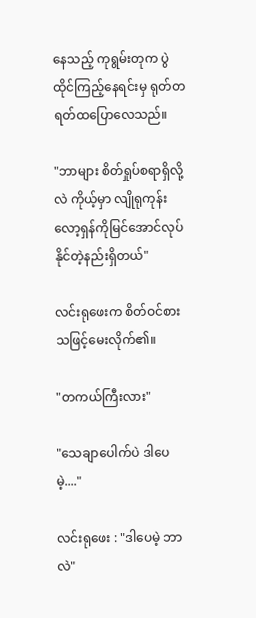နေသည့် ကုရွမ်းတုက ပွဲထိုင်ကြည့်နေရင်းမှ ရုတ်တရတ်ထပြောလေသည်။

"ဘာများ စိတ်ရှုပ်စရာရှိလို့လဲ ကိုယ့်မှာ လျိုရုကုန်း လော့ရှန်ကိုမြင်အောင်လုပ်နိုင်တဲ့နည်းရှိတယ်"

လင်းရုဖေးက စိတ်ဝင်စားသဖြင့်မေးလိုက်၏။

"တကယ်ကြီးလား"

"သေချာပေါက်ပဲ ဒါပေမဲ့...."

လင်းရုဖေး : "ဒါပေမဲ့ ဘာလဲ"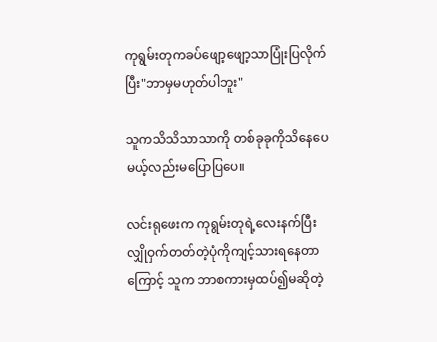ကုရွမ်းတုကခပ်ဖျော့ဖျော့သာပြုံးပြလိုက်ပြီး"ဘာမှမဟုတ်ပါဘူး"

သူကသိသိသာသာကို တစ်ခုခုကိုသိနေပေမယ့်လည်းမပြောပြပေ။

လင်းရုဖေးက ကုရွမ်းတုရဲ့လေးနက်ပြီးလျှိုဝှက်တတ်တဲ့ပုံကိုကျင့်သားရနေတာကြောင့် သူက ဘာစကားမှထပ်၍မဆိုတဲ့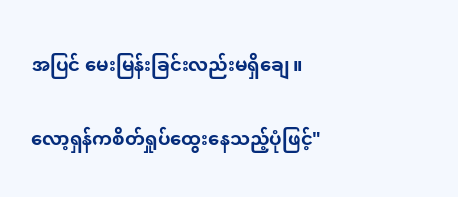အပြင် မေးမြန်းခြင်းလည်းမရှိချေ။

လော့ရှန်ကစိတ်ရှုပ်ထွေးနေသည့်ပုံဖြင့်"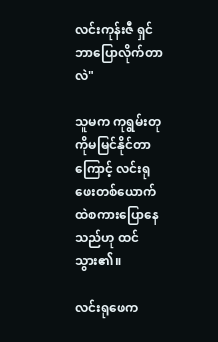လင်းကုန်းဇီ ရှင်ဘာပြောလိုက်တာလဲ"

သူမက ကုရွမ်းတုကိုမမြင်နိုင်တာကြောင့် လင်းရုဖေးတစ်ယောက်ထဲစကားပြောနေသည်ဟု ထင်သွား၏။

လင်းရုဖေက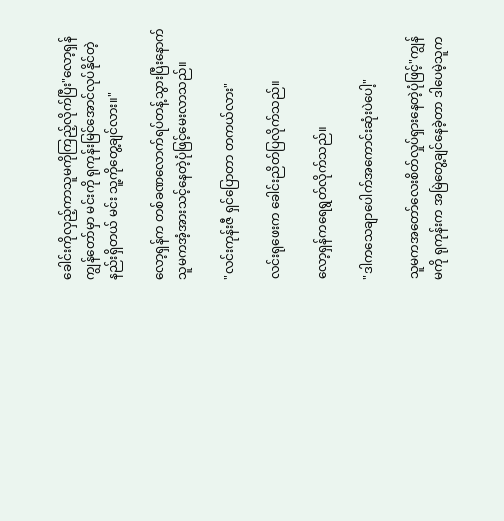ခေါင်းကိုလှည့်ကာသူမကိုကြည့်လိုက်ပြီး"လော့ရှန် ကျွန်တော်မှာ မင်းကို ရုကုန်းမြင်အောင်လုပ်နိုင်တဲ့နည်းရှိတယ် မင်း သူ့ကိုတွေ့ချင်လား။"

လော့ရှန်က တစ်ခဏလောက်ရပ်တန့်သွားပြီးနောက် သူမကအံ့အားသင့်နေတဲ့ပုံဖြင့်မေးလာသည်။

"လင်းကုန်းဇီ ရှင်ပြောတာ တကယ်လား"

လင်းရုဖေးက ခေါင်းညိတ်ပြလိုက်သည်။

လော့ရှန်ကရေရွတ်လိုက်သည်။

"ဒါကသေချာပေါက်အကောင်းဆုံးပဲပေါ့"

သူမကအတော်လေးစိတ်လှုပ်ရှားနေတဲ့ပုံဖြင့်"ကျွန်မကို ရုကုန်းက အမြဲတွေ့ချင်နေခဲ့တာ ဒါပေမဲ့သူက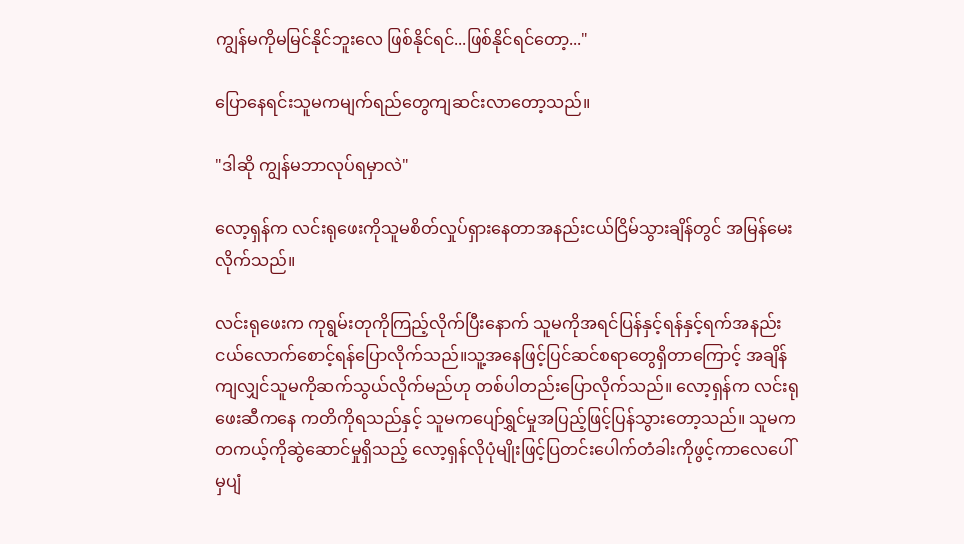ကျွန်မကိုမမြင်နိုင်ဘူးလေ ဖြစ်နိုင်ရင်...ဖြစ်နိုင်ရင်တော့..."

ပြောနေရင်းသူမကမျက်ရည်တွေကျဆင်းလာတော့သည်။

"ဒါဆို ကျွန်မဘာလုပ်ရမှာလဲ"

လော့ရှန်က လင်းရုဖေးကိုသူမစိတ်လှုပ်ရှားနေတာအနည်းငယ်ငြိမ်သွားချိန်တွင် အမြန်မေးလိုက်သည်။

လင်းရုဖေးက ကုရွမ်းတုကိုကြည့်လိုက်ပြီးနောက် သူမကိုအရင်ပြန်နှင့်ရန်နှင့်ရက်အနည်းငယ်လောက်စောင့်ရန်ပြောလိုက်သည်။သူ့အနေဖြင့်ပြင်ဆင်စရာတွေရှိတာကြောင့် အချိန်ကျလျှင်သူမကိုဆက်သွယ်လိုက်မည်ဟု တစ်ပါတည်းပြောလိုက်သည်။ လော့ရှန်က လင်းရုဖေးဆီကနေ ကတိကိုရသည်နှင့် သူမ‌ကပျော်ရွှင်မှုအပြည့်ဖြင့်ပြန်သွားတော့သည်။ သူမက တကယ့်ကိုဆွဲဆောင်မှုရှိသည့် လော့ရှန်လိုပုံမျိုးဖြင့်ပြတင်းပေါက်တံခါးကိုဖွင့်ကာလေပေါ်မှပျံ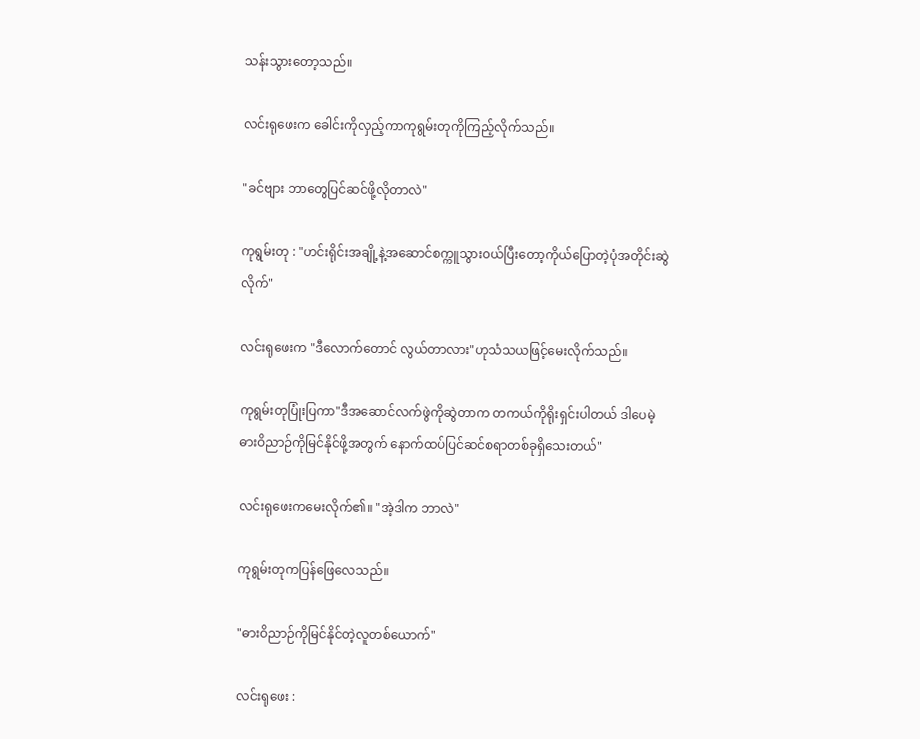သန်းသွားတော့သည်။

လင်းရုဖေး‌က ခေါင်းကိုလှည့်ကာကုရွမ်းတုကိုကြည့်လိုက်သည်။

"ခင်ဗျား ဘာတွေပြင်ဆင်ဖို့လိုတာလဲ"

ကုရွမ်းတု : "ဟင်းရိုင်းအချို့နဲ့အဆောင်စက္ကူသွား၀ယ်ပြီးတော့ကိုယ်ပြောတဲ့ပုံအတိုင်းဆွဲလိုက်"

လင်းရုဖေးက "ဒီလောက်တောင် လွယ်တာလား"ဟုသံသယဖြင့်မေးလိုက်သည်။

ကုရွမ်းတုပြုံးပြကာ"ဒီအဆောင်လက်ဖွဲကိုဆွဲတာက တကယ်ကိုရိုးရှင်းပါတယ် ဒါပေမဲ့ ဓားဝိညာဉ်ကိုမြင်နိုင်ဖို့အတွက် နောက်ထပ်ပြင်ဆင်စရာတစ်ခုရှိသေးတယ်"

လင်းရုဖေးကမေးလိုက်၏။ "အဲ့ဒါက ဘာလဲ"

ကုရွမ်းတုကပြန်ဖြေလေသည်။

"ဓားဝိညာဉ်ကိုမြင်နိုင်တဲ့လူတစ်ယောက်"

လင်းရုဖေး :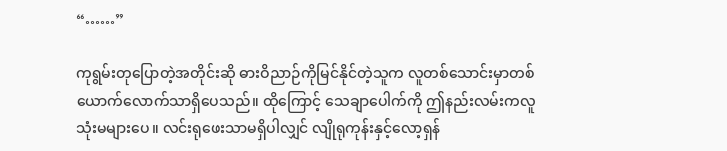“……”

ကုရွမ်းတုပြောတဲ့အတိုင်းဆို ဓားဝိညာဉ်ကိုမြင်နိုင်တဲ့သူက လူတစ်သောင်းမှာတစ်ယောက်လောက်သာရှိပေသည်။ ထိုကြောင့် သေချာပေါက်ကို ဤနည်းလမ်းကလူသုံးမများပေ။ လင်းရုဖေးသာမရှိပါလျှင် လျိုရုကုန်းနှင့်လော့ရှန်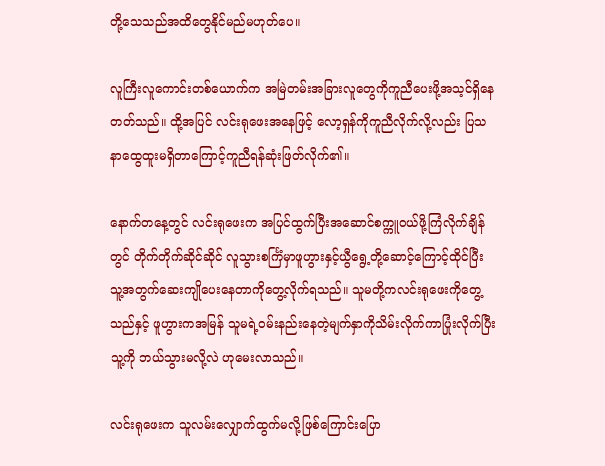တို့သေသည်အထိတွေနိုင်မည်မဟုတ်ပေ။

လူကြီးလူကောင်းတစ်ယောက်က အမြဲတမ်းအခြားလူတွေကိုကူညီပေးဖို့အသ့င်ရှိနေတတ်သည်။ ထို့အပြင် လင်းရုဖေးအနေဖြင့် လော့ရှန်ကိုကူညီလိုက်လို့လည်း ပြသနာထွေထူးမရှိတာကြောင့်ကူညီရန်ဆုံးဖြတ်လိုက်၏။

နောက်တနေ့တွင် လင်းရုဖေးက အပြင်ထွက်ပြီးအဆောင်စက္ကူ၀ယ်ဖို့ကြံလိုက်ချိန်တွင် တိုက်တိုက်ဆိုင်ဆိုင် လူသွားစင်္ကြံမှာဖူဟွားနှင့်ယွီရွေ့တို့ဆောင့်ကြောင့်ထိုင်ပြီး သူ့အတွက်ဆေးကျိုပေးနေတာကိုတွေ့လိုက်ရသည်။ သူမတို့ကလင်းရုဖေးကိုတွေ့သည်နှင့် ဖူဟွားကအမြန် သူမရဲ့၀မ်းနည်းနေတဲ့မျက်နှာကိုသိမ်းလိုက်ကာပြုံးလိုက်ပြီး သူ့ကို ဘယ်သွားမလို့လဲ ဟုမေးလာသည်။

လင်းရုဖေးက သူလမ်းလျှောက်ထွက်မလို့ဖြစ်ကြောင်းပြော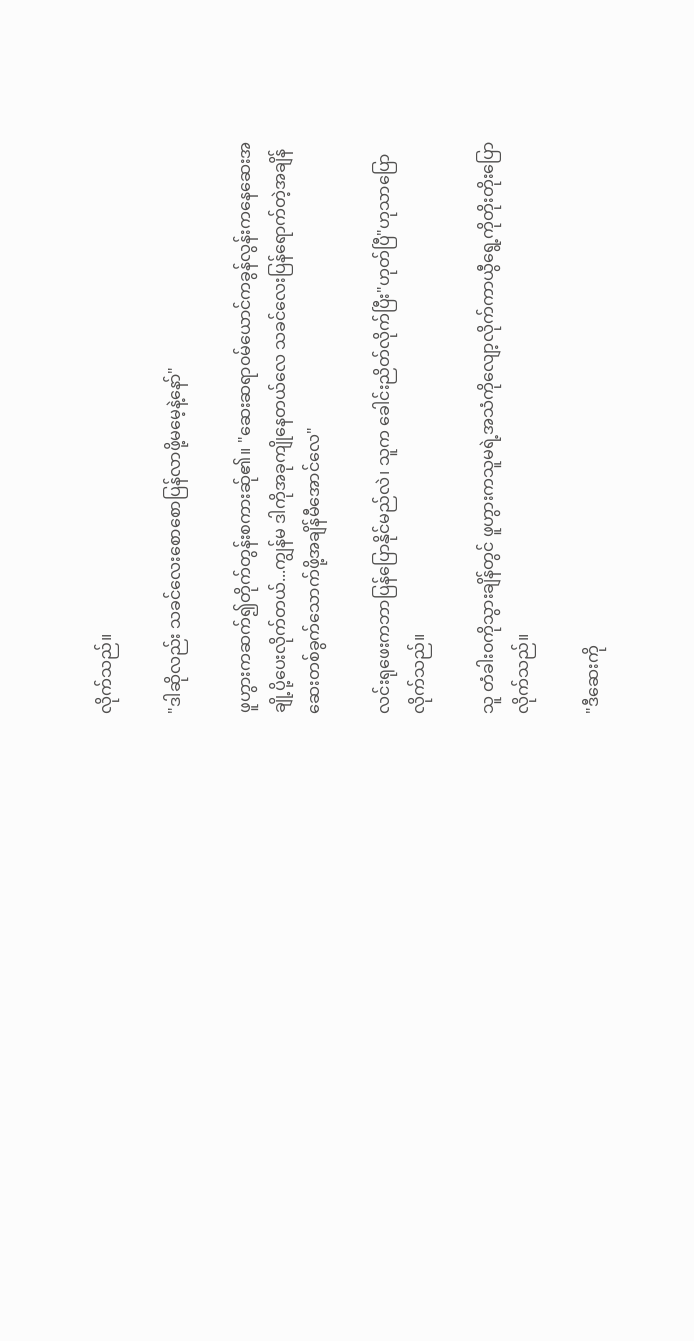လိုက်သည်။

"ဒါဆိုလည်း သခင်လေး‌စောစောပြန်လာဖို့မမေ့နဲ့နော်"

ဖူဟွားကဆက်၍တိုက်တွန်းစကားဆ်ု၏။ "ဆေးဆရာ၀မ်ယောင်ကခွန်လွန်းကနေဆေးအချို့ပို့ပေးလိုက်တယ်...ကျွန်မ ဒါကိုအခုကျိုနေတယ်လေ သခင်လေးပြန်ရောက်တဲ့အချိန်ဆေးတစ်ခွက်သောက်ဖို့အချိန်မီအောင်လေ"

လင်းရုဖေးကဘာပြန်ပြောနိုင်မည်လဲ၊ သူက ခေါင်းညိတ်လိုက်ပြီး"ဟုတ်ပြီ"ဟုသာပြောလိုက်သည်။

သူ တံခါး၀ကိုသွားချိန်တွင် ဖူဟွားကသူမရဲ့အသံကိုလျော့လိုက်ကာယွီရွေ့ကိုတိုးတိုးပြောလိုက်သည်။

"ဒီဆေးကို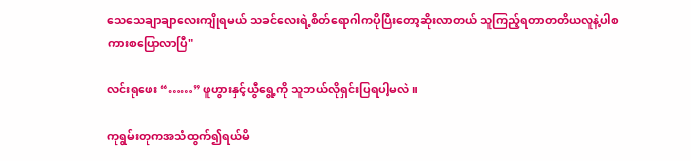သေသေချာချာလေးကျိုရမယ် သခင်လေးရဲ့စိတ်ရောဂါကပိုပြီးတော့ဆိုးလာတယ် သူကြည့်ရတာတတိယလူနဲ့ပါစကားစပြောလာပြီ"

လင်းရုဖေး “……” ဖူဟွားနှင့်ယွီရွေ့ကို သူဘယ်လိုရှင်းပြရပါ့မလဲ။

ကုရွမ်းတုကအသံထွက်၍ရယ်မိ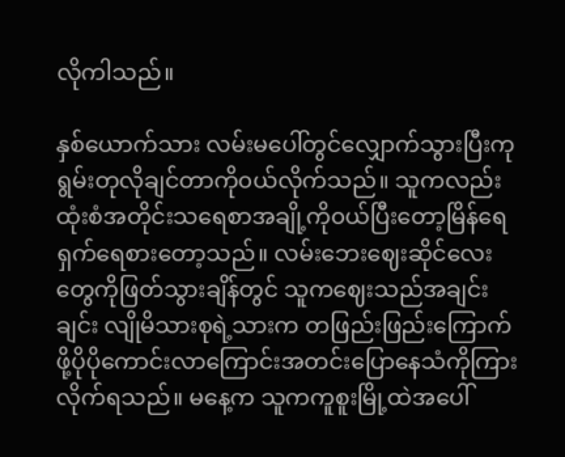လိုကါသည်။

နှစ်ယောက်သား လမ်းမပေါ်တွင်လျှောက်သွားပြီးကုရွမ်းတုလိုချင်တာကို၀ယ်လိုက်သည်။ သူကလည်းထုံးစံအတိုင်းသရေစာအချို့ကို၀ယ်ပြီးတော့မြိန်ရေရှက်ရေစားတော့သည်။ လမ်းဘေးဈေးဆိုင်လေးတွေကိုဖြတ်သွားချိန်တွင် သူကဈေးသည်အချင်းချင်း လျိုမိသားစုရဲ့သားက တဖြည်းဖြည်းကြောက်ဖို့ပိုပိုကောင်းလာကြောင်းအတင်းပြောနေသံကိုကြားလိုက်ရသည်။ မနေ့က သူကကူစူးမြို့ထဲအပေါ်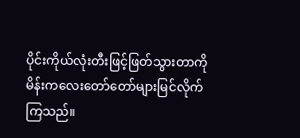ပိုင်းကိုယ်လုံးတီးဖြင့်ဖြတ်သွားတာကိုမိန်းကလေးတော်တော်များမြင်လိုက်ကြသည်။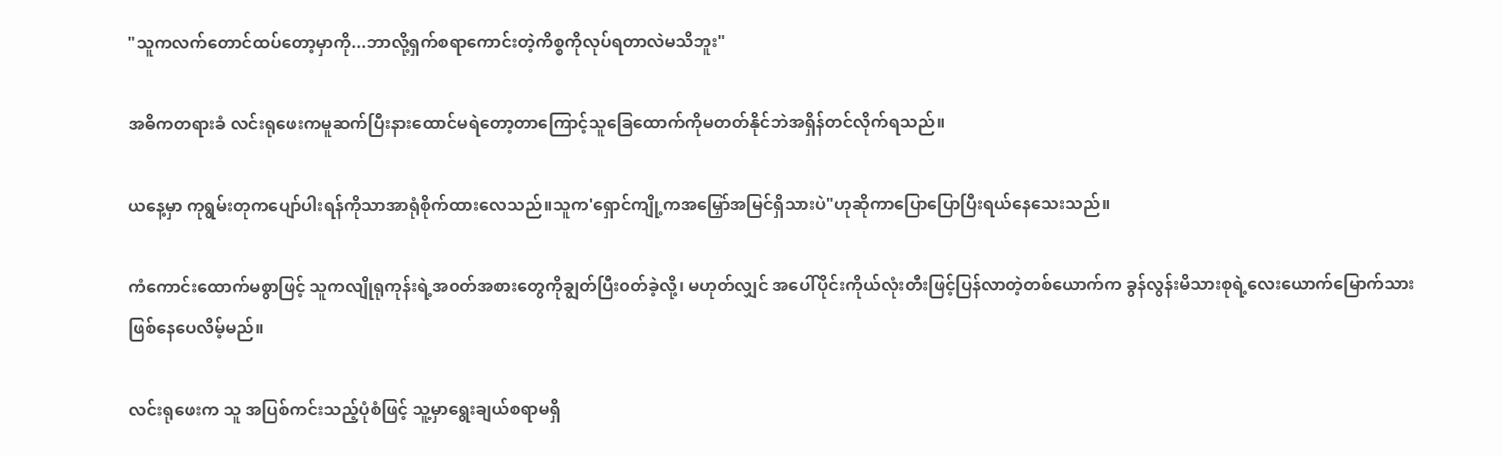"သူကလက်တောင်ထပ်တော့မှာကို...ဘာလို့ရှက်စရာကောင်းတဲ့ကိစ္စကိုလုပ်ရတာလဲမသိဘူး"

အဓိကတရားခံ လင်းရုဖေးကမူဆက်ပြီးနားထောင်မရဲတော့တာကြောင့်သူခြေထောက်ကိုမတတ်နိုင်ဘဲအရှိန်တင်လိုက်ရသည်။

ယနေ့မှာ ကုရွမ်းတုကပျော်ပါးရန်ကိုသာအာရုံစိုက်ထားလေသည်။သူက'ရှောင်ကျို့ကအမြှော်အမြင်ရှိသားပဲ"ဟုဆိုကာပြောပြောပြီးရယ်နေသေးသည်။

ကံကောင်းထောက်မစွာဖြင့် သူကလျိုရုကုန်းရဲ့အ၀တ်အစားတွေကိုချွတ်ပြီး၀တ်ခဲ့လို့၊ မဟုတ်လျှင် အပေါ်ပိုင်းကိုယ်လုံးတီးဖြင့်ပြန်လာတဲ့တစ်ယောက်က ခွန်လွန်းမိသားစုရဲ့လေးယောက်မြောက်သားဖြစ်နေပေလိမ့်မည်။

လင်းရုဖေးက သူ အပြစ်ကင်းသည့်ပုံစံဖြင့် သူ့မှာရွေးချယ်စရာမရှိ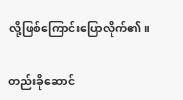လို့ဖြစ်ကြောင်းပြောလိုက်၏။

တည်းခိုဆောင်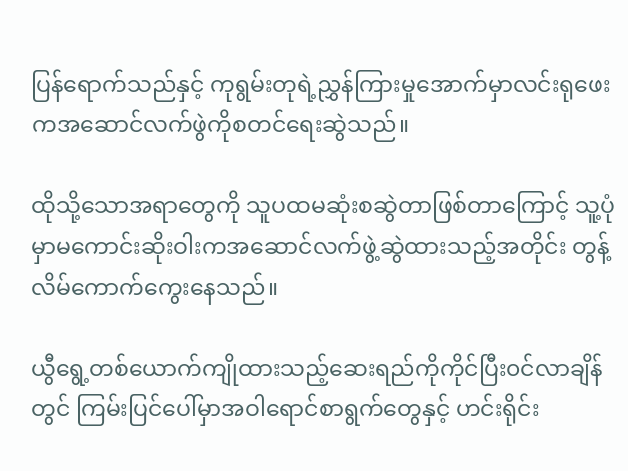ပြန်ရောက်သည်နှင့် ကုရွမ်းတုရဲ့ညွှန်ကြားမှုအောက်မှာလင်းရုဖေးကအဆောင်လက်ဖွဲကိုစတင်ရေးဆွဲသည်။

ထိုသို့သောအရာတွေကို သူပထမဆုံးစဆွဲတာဖြစ်တာကြောင့် သူ့ပုံမှာမကောင်းဆိုးဝါးကအဆောင်လက်ဖွဲ့ဆွဲထားသည့်အတိုင်း တွန့်လိမ်ကောက်ကွေးနေသည်။

ယွီရွေ့တစ်ယောက်ကျိုထားသည့်ဆေးရည်ကိုကိုင်ပြီး၀င်လာချိန်တွင် ကြမ်းပြင်ပေါ်မှာအဝါရောင်စာရွက်တွေနှင့် ဟင်းရိုင်း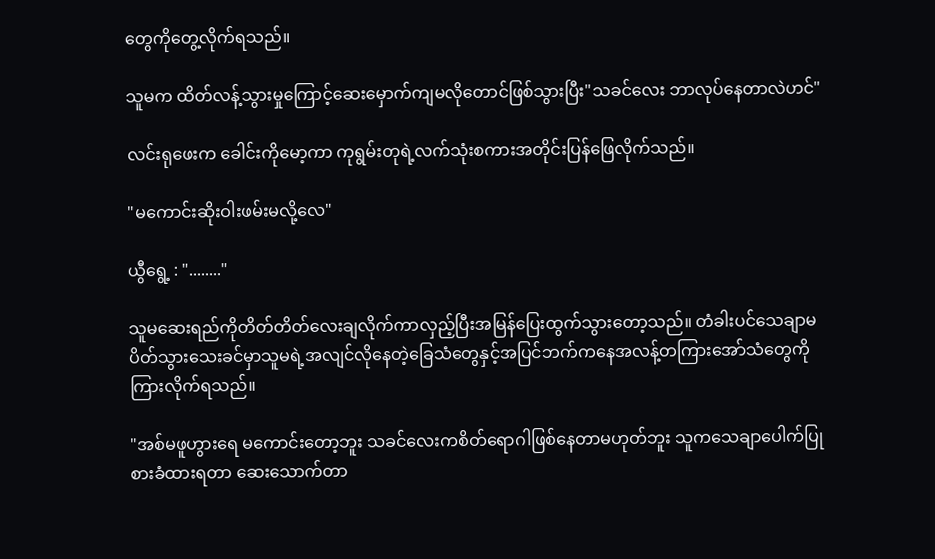တွေကိုတွေ့လိုက်ရသည်။

သူမက ထိတ်လန့်သွားမှုကြောင့်ဆေးမှောက်ကျမလိုတောင်ဖြစ်သွားပြီး"သခင်လေး ဘာလုပ်နေတာလဲဟင်"

လင်းရုဖေးက ခေါင်းကိုမော့ကာ ကုရွမ်းတုရဲ့လက်သုံးစကားအတိုင်းပြန်ဖြေလိုက်သည်။

"မကောင်းဆိုးဝါးဖမ်းမလို့လေ"

ယွီရွေ့ : "........"

သူမဆေးရည်ကိုတိတ်တိတ်လေးချလိုက်ကာလှည့်ပြီးအမြန်ပြေးထွက်သွားတော့သည်။ တံခါးပင်သေချာမပိတ်သွားသေးခင်မှာသူမရဲ့အလျင်လိုနေတဲ့ခြေသံတွေနှင့်အပြင်ဘက်ကနေအလန့်တကြားအော်သံတွေကိုကြားလိုက်ရသည်။

"အစ်မဖူဟွားရေ မကောင်းတော့ဘူး သခင်လေးကစိတ်ရောဂါဖြစ်နေတာမဟုတ်ဘူး သူကသေချာပေါက်ပြုစားခံထားရတာ ဆေးသောက်တာ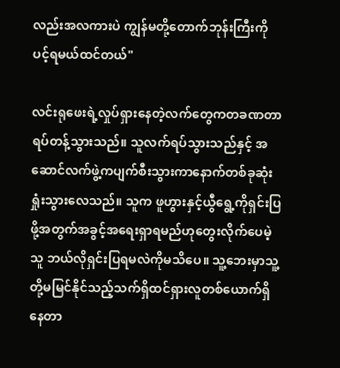လည်းအလကားပဲ ကျွန်မတို့တောက်ဘုန်းကြီးကိုပင့်ရမယ်ထင်တယ်"

လင်းရုဖေးရဲ့လှုပ်ရှားနေတဲ့လက်တွေကတခဏတာရပ်တန့်သွားသည်။ သူလက်ရပ်သွားသည်နှင့် အဆောင်လက်ဖွဲ့ကပျက်စီးသွားကာနောက်တစ်ခုဆုံးရှုံးသွားလေသည်။ သူက ဖူဟွားနှင့်ယွီရွေ့ကိုရှင်းပြဖို့အတွက်အခွင့်အရေးရှာရမည်ဟုတွေးလိုက်ပေမဲ့ သူ ဘယ်လိုရှင်းပြရမလဲကိုမသိပေ။ သူ့ဘေးမှာသူ့တို့မမြင်နိုင်သည့်သက်ရှိထင်ရှားလူတစ်ယောက်ရှိနေတာ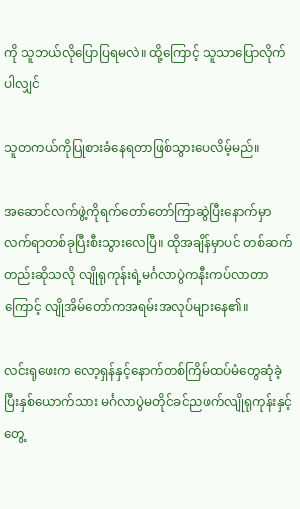ကို သူဘယ်လိုပြောပြရမလဲ။ ထို့ကြောင့် သူသာပြောလိုက်ပါလျှင်

သူတကယ်ကိုပြုစားခံနေရတာဖြစ်သွားပေလိမ့်မည်။

အဆောင်လက်ဖွဲ့ကိုရက်တော်တော်ကြာဆွဲပြီးနောက်မှာ လက်ရာတစ်ခုပြီးစီးသွားလေပြီ။ ထိုအချိန်မှာပင် တစ်ဆက်တည်းဆိုသလို လျိုရုကုန်းရဲ့မင်္ဂလာပွဲကနီးကပ်လာတာကြောင့် လျိုအိမ်တော်ကအရမ်းအလုပ်များနေ၏။

လင်းရုဖေးက လော့ရှန်နှင့်နောက်တစ်ကြိမ်ထပ်မံတွေဆုံခဲ့ပြီးနှစ်ယောက်သား မင်္ဂလာပွဲမတိုင်ခင်ညဖက်လျိုရုကုန်းနှင့်တွေ့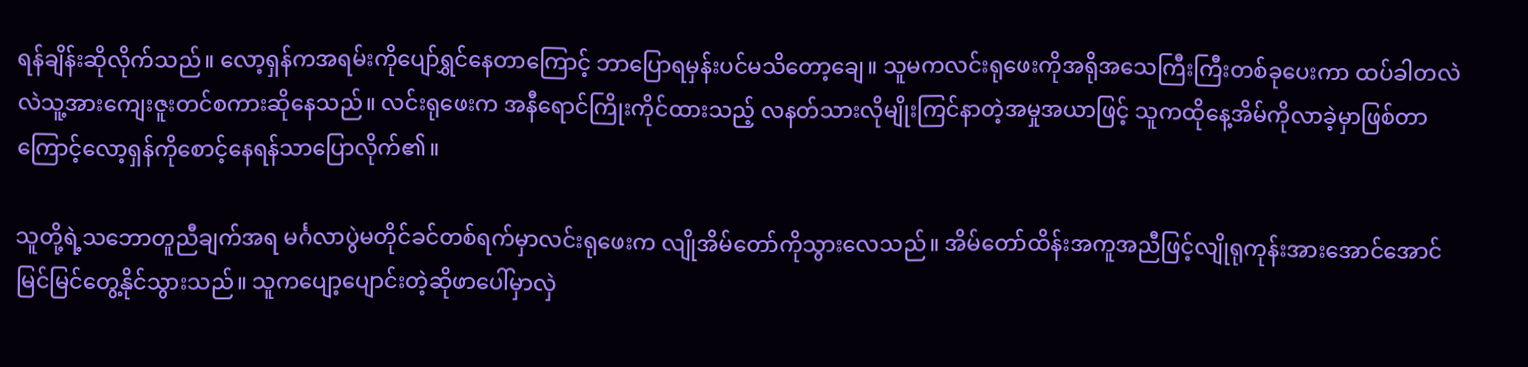ရန်ချိန်းဆိုလိုက်သည်။ လော့ရှန်ကအရမ်းကိုပျော်ရွှင်နေတာကြောင့် ဘာပြောရမှန်းပင်မသိတော့ချေ။ သူမကလင်းရုဖေးကိုအရိုအသေကြီးကြီးတစ်ခုပေးကာ ထပ်ခါတလဲလဲသူ့အားကျေးဇူးတင်စကားဆိုနေသည်။ လင်းရုဖေးက အနီရောင်ကြိုးကိုင်ထားသည့် လနတ်သားလိုမျိုးကြင်နာတဲ့အမှုအယာဖြင့် သူကထိုနေ့အိမ်ကိုလာခဲ့မှာဖြစ်တာကြောင့်လော့ရှန်ကိုစောင့်နေရန်သာပြောလိုက်၏။

သူတို့ရဲ့သဘောတူညီချက်အရ မင်္ဂလာပွဲမတိုင်ခင်တစ်ရက်မှာလင်းရုဖေးက လျိုအိမ်တော်ကိုသွားလေသည်။ အိမ်တော်ထိန်းအကူအညီဖြင့်လျိုရုကုန်းအားအောင်အောင်မြင်မြင်တွေ့နိုင်သွားသည်။ သူကပျော့ပျောင်းတဲ့ဆိုဖာပေါ်မှာလှဲ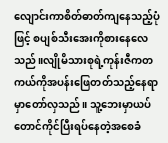လျောင်းကာစိတ်ဓာတ်ကျနေသည့်ပုံဖြင့် စပျစ်သီးအေးကိုစားနေလေသည်။လျိုမိသားစုရဲ့ကုန်းဇီကတကယ်ကိုအပန်းဖြေတတ်သည့်နေရာမှာတော်လှသည်။ သူ့ဘေးမှာယပ်တောင်ကိုင်ပြီးရပ်နေတဲ့အစေခံ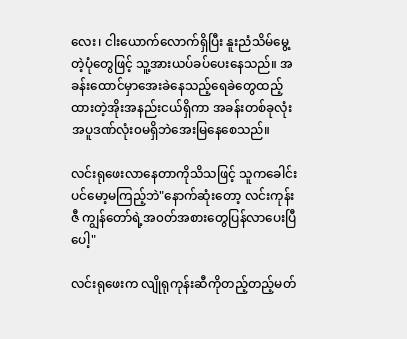လေး၊ ငါးယောက်လောက်ရှိပြီး နူးညံသိမ်မွေ့တဲ့ပုံတွေဖြင့် သူ့အားယပ်ခပ်ပေးနေသည်။ အခန်းထောင်မှာအေးခဲနေသည့်ရေခဲတွေထည့်ထားတဲ့အိုးအနည်းငယ်ရှိကာ အခန်းတစ်ခုလုံးအပူဒဏ်လုံး၀မရှိဘဲအေးမြနေစေသည်။

လင်းရုဖေးလာနေတာကိုသိသဖြင့် သူကခေါင်းပင်မော့မကြည့်ဘဲ"နောက်ဆုံးတော့ လင်းကုန်းဇီ ကျွန်တော်ရဲ့အ၀တ်အစားတွေပြန်လာပေးပြီပေါ့"

လင်းရုဖေးက လျိုရုကုန်းဆီကိုတည့်တည့်မတ်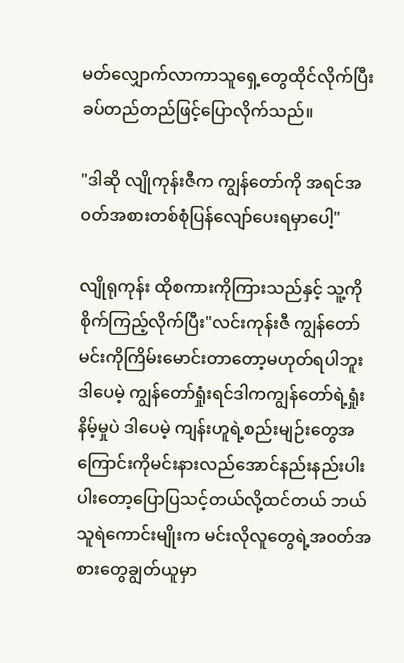မတ်လျှောက်လာကာသူရှေ့တွေထိုင်လိုက်ပြီးခပ်တည်တည်ဖြင့်ပြောလိုက်သည်။

"ဒါဆို လျိုကုန်းဇီက ကျွန်တော်ကို အရင်အ၀တ်အစားတစ်စုံပြန်လျော်ပေးရမှာပေါ့"

လျိုရုကုန်း ထိုစကားကိုကြားသည်နှင့် သူ့ကိုစိုက်ကြည့်လိုက်ပြီး"လင်းကုန်းဇီ ကျွန်တော် မင်းကိုကြိမ်းမောင်းတာတော့မဟုတ်ရပါဘူး ဒါပေမဲ့ ကျွန်တော်ရှုံးရင်ဒါကကျွန်တော်ရဲ့ရှုံးနိမ့်မှုပဲ ဒါပေမဲ့ ကျန်းဟူရဲ့စည်းမျဉ်းတွေ‌အကြောင်းကိုမင်းနားလည်အောင်နည်းနည်းပါးပါးတော့ပြောပြသင့်တယ်လို့ထင်တယ် ဘယ်သူရဲကောင်းမျိုးက မင်းလိုလူတွေရဲ့အ၀တ်အစားတွေချွတ်ယူမှာ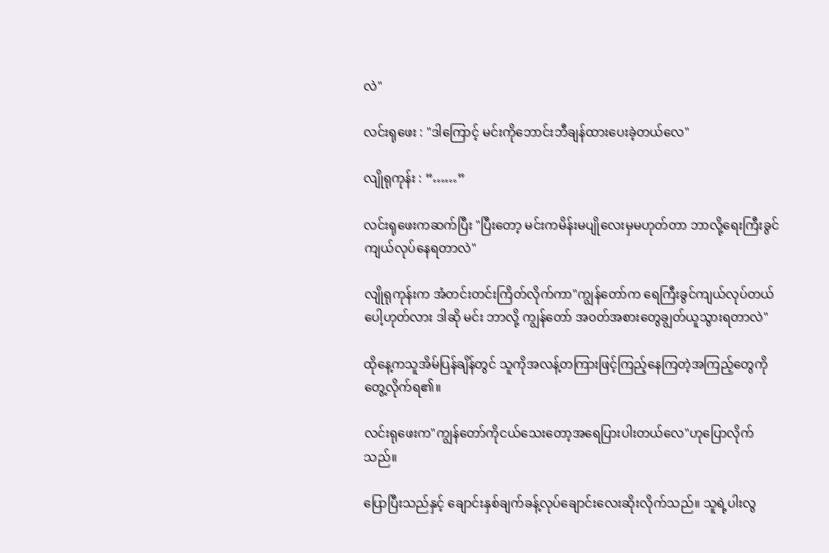လဲ"

လင်းရုဖေး : "ဒါကြောင့် မင်းကိုဘောင်းဘီချန်ထားပေးခဲ့တယ်လေ"

လျိုရုကုန်း : “……”

လင်းရုဖေးကဆက်ပြီး "ပြီးတော့ မင်းကမိန်းမပျိုလေးမှမဟုတ်တာ ဘာလို့ရေးကြီးခွင်ကျယ်လုပ်နေရတာလဲ"

လျိုရုကုန်းက အံတင်းတင်းကြိတ်လိုက်ကာ"ကျွန်တော်က ရေကြီးခွင်ကျယ်လုပ်တယ်ပေါ့ဟုတ်လား ဒါဆို မင်း ဘာလို့ ကျွန်တော် အ၀တ်အစားတွေချွတ်ယူသွားရတာလဲ"

ထိုနေ့ကသူအိမ်ပြန်ချိန်တွင် သူကိုအလန့်တကြားဖြင့်ကြည့်နေကြတဲ့အကြည့်တွေကိုတွေ့လိုက်ရ၏။

လင်းရုဖေးက"ကျွန်တော်ကိုငယ်သေးတော့အရေပြားပါးတယ်လေ"ဟုပြောလိုက်သည်။

ပြောပြီးသည်နှင့် ချောင်းနှစ်ချက်ခန့်လုပ်ချောင်းလေးဆိုးလိုက်သည်။ သူရဲ့ပါးလွ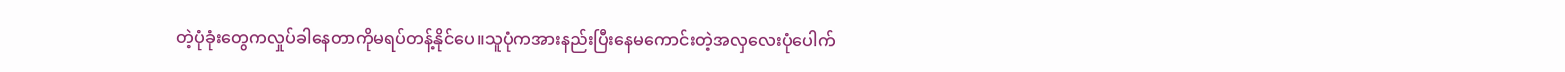တဲ့ပုံခုံးတွေကလှုပ်ခါနေတာကိုမရပ်တန့်နိုင်ပေ။သူပုံကအားနည်းပြီးနေမကောင်းတဲ့အလှလေးပုံပေါက်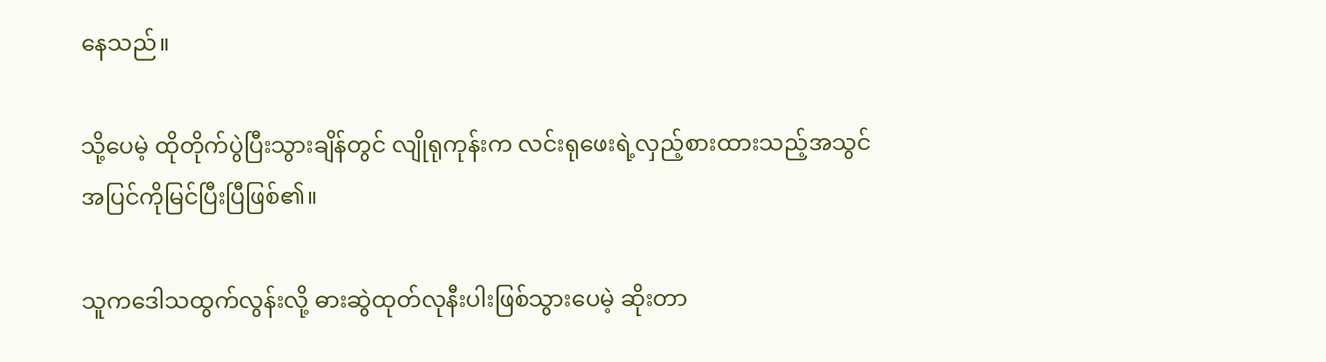နေသည်။

သို့ပေမဲ့ ထိုတိုက်ပွဲပြီးသွားချိန်တွင် လျိုရုကုန်းက လင်းရုဖေးရဲ့လှည့်စားထားသည့်အသွင်အပြင်ကိုမြင်ပြီးပြီဖြစ်၏။

သူကဒေါသထွက်လွန်းလို့ ဓားဆွဲထုတ်လုနီးပါးဖြစ်သွားပေမဲ့ ဆိုးတာ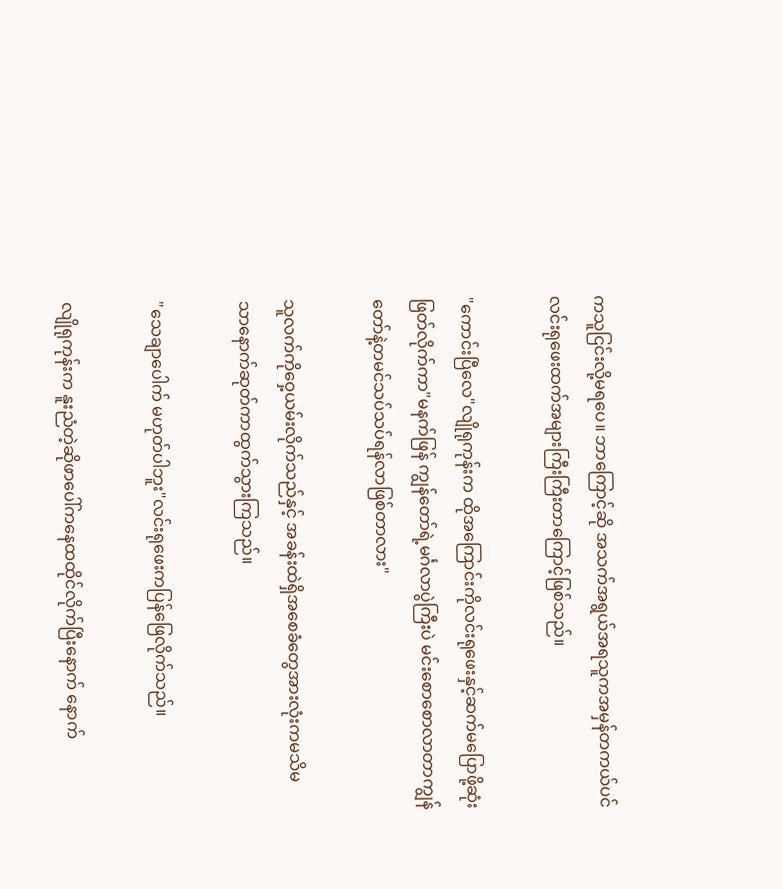ကသူငြင်းလို့မရပေ။ ဘာကြောင့်ဆို အသက်အရွယ်အရသူကအမှန်တကယ်ပင် လင်းရုဖေးထက်အများကြီးကြီးတာကြောင့်ဖြစ်သည်။

"ကောင်းပြီလေ"လျိုရုကုန်းက ထိုအကြောင်းကိုလင်းရုဖေးနှင့်ဆက်မပြောဖို့ဆုံးဖြတ်လိုက်ကာ"မနက်ဖြန် ကျွန်တော်ရဲ့မင်္ဂလာပွဲကြီးပဲ မင်းစောစောလာတာကျွန်တော်နဲ့တမင်သပ်သပ်ရန်လာဖြစ်တာလား"

သူလက်ကိုဝှေ့ယမ်းလိုက်သည်နှင့် အခန်းထဲရှိအစေခံတွေအားလုံးကမသိမသာ‌နောက်ဆုတ်ကာထွက်သွားကြသည်။

"သေချာပေါက် မဟုတ်ပါဘူး"လင်းရုဖေးကပြန်ဖြေလိုက်သည်။

လျိုရုကုန်းက နူးညံတဲ့ဆိုဖာပေါ်ကနေထထိုင်လိုက်ပြီးနောက် နောက်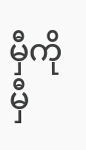မှီကိုမှီ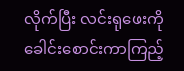လိုက်ပြီး လင်းရုဖေးကိုခေါင်းစောင်းကာကြည့်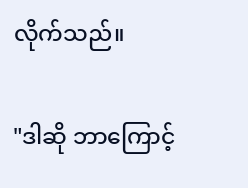လိုက်သည်။

"ဒါဆို ဘာကြောင့်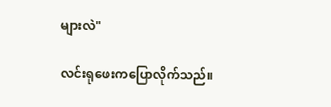များလဲ"

လင်းရုဖေးကပြောလိုက်သည်။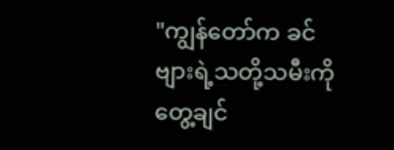"ကျွန်တော်က ခင်ဗျားရဲ့သတို့သမီးကိုတွေ့ချင်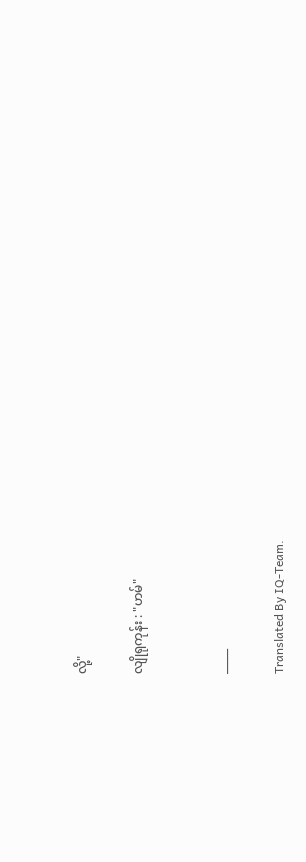လို့"

လျိုရုကုန်း : "ဟမ်"


_____

Translated By IQ-Team.